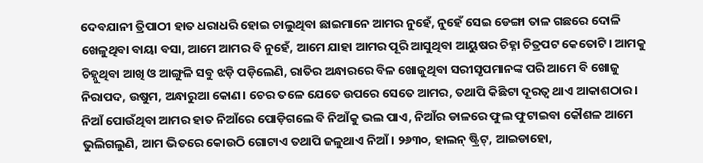ଦେବଯାନୀ ତ୍ରିପାଠୀ ହାତ ଧରାଧରି ହୋଇ ଚାଲୁଥିବା ଛାଇମାନେ ଆମର ନୁହେଁ, ନୁହେଁ ସେଇ ଡେଙ୍ଗା ତାଳ ଗଛରେ ଦୋଳି ଖେଳୁଥିବା ବାୟା ବସା, ଆମେ ଆମର ବି ନୁହେଁ, ଆମେ ଯାହା ଆମର ପୂରି ଆସୁଥିବା ଆୟୁଷର ଚିହ୍ନା ଚିତ୍ରପଟ କେତୋଟି। ଆମକୁ ଚିହ୍ନୁଥିବା ଆଖି ଓ ଆଙ୍ଗୁଳି ସବୁ ଝଡ଼ି ପଡ଼ିଲେଣି, ରାତିର ଅନ୍ଧାରରେ ବିଳ ଖୋଜୁଥିବା ସରୀସୃପମାନଙ୍କ ପରି ଆମେ ବି ଖୋଜୁ ନିରାପଦ, ଉଷୁମ, ଅନ୍ଧାରୁଆ କୋଣ। ଚେର ତଳେ ଯେତେ ଉପରେ ସେତେ ଆମର, ତଥାପି କିଛିଟା ଦୂରତ୍ବ ଥାଏ ଆକାଶଠାର। ନିଆଁ ପୋଉଁଥିବା ଆମର ହାତ ନିଆଁରେ ପୋଡ଼ିଗଲେ ବି ନିଆଁକୁ ଭଲ ପାଏ, ନିଆଁର ଡାଳରେ ଫୁଲ ଫୁଟାଇବା କୌଶଳ ଆମେ ଭୁଲିଗଲୁଣି, ଆମ ଭିତରେ କୋଉଠି ଗୋଟାଏ ତଥାପି ଜଳୁଥାଏ ନିଆଁ। ୨୬୩୦, ହାଲନ୍ ଷ୍ଟ୍ରିଟ୍, ଆଇଡାହୋ,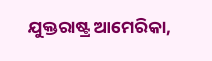ଯୁକ୍ତରାଷ୍ଟ୍ର ଆମେରିକା,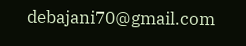debajani70@gmail.com